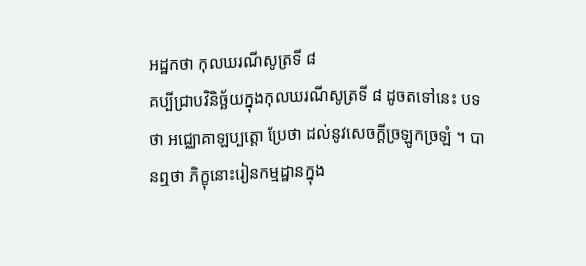អដ្ឋកថា កុលឃរណីសូត្រទី ៨
គប្បីជ្រាបវិនិច្ឆ័យក្នុងកុលឃរណីសូត្រទី ៨ ដូចតទៅនេះ បទថា អជ្ឈោគាឡប្បត្តោ ប្រែថា ដល់នូវសេចក្តីច្រឡូកច្រឡំ ។ បានឮថា ភិក្ខុនោះរៀនកម្មដ្ឋានក្នុង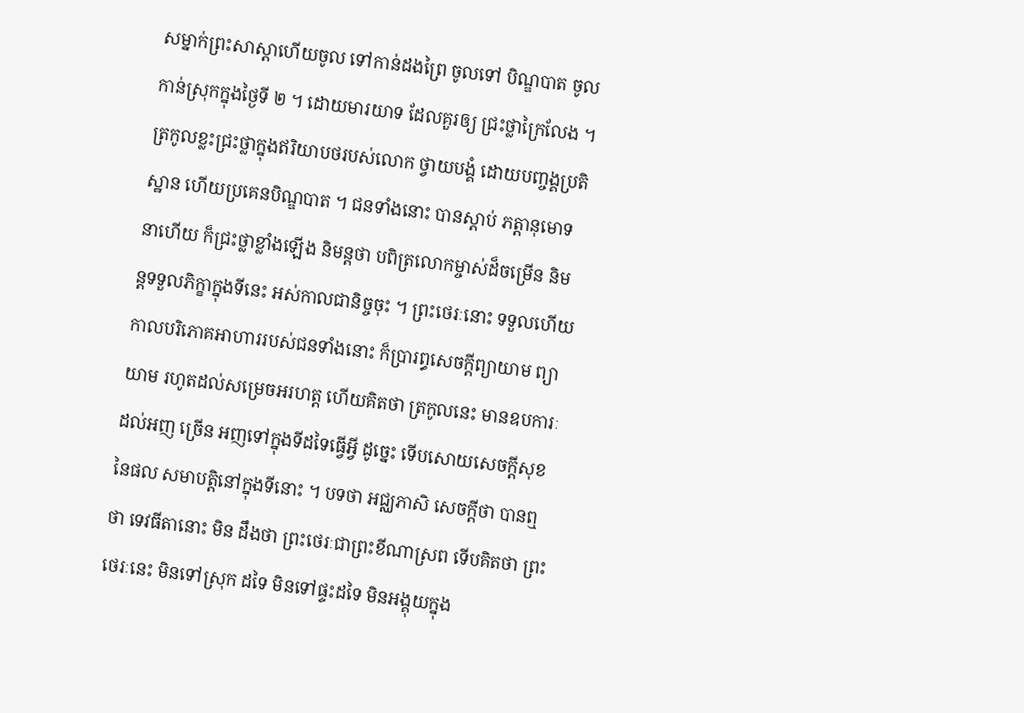សម្នាក់ព្រះសាស្តាហើយចូល ទៅកាន់ដងព្រៃ ចូលទៅ បិណ្ឌបាត ចូលកាន់ស្រុកក្នុងថ្ងៃទី ២ ។ ដោយមារយាទ ដែលគួរឲ្យ ជ្រះថ្លាក្រៃលែង ។ ត្រកូលខ្លះជ្រះថ្លាក្នុងឥរិយាបថរបស់លោក ថ្វាយបង្គំ ដោយបញ្ចង្គប្រតិស្ឋាន ហើយប្រគេនបិណ្ឌបាត ។ ជនទាំងនោះ បានស្តាប់ ភត្តានុមោទនាហើយ ក៏ជ្រះថ្លាខ្លាំងឡើង និមន្តថា បពិត្រលោកម្ចាស់ដ៏ចម្រើន និមន្តទទួលភិក្ខាក្នុងទីនេះ អស់កាលជានិច្ចចុះ ។ ព្រះថេរៈនោះ ទទួលហើយ កាលបរិភោគអាហាររបស់ជនទាំងនោះ ក៏ប្រារព្ធសេចក្តីព្យាយាម ព្យាយាម រហូតដល់សម្រេចអរហត្ត ហើយគិតថា ត្រកូលនេះ មានឧបការៈដល់អញ ច្រើន អញទៅក្នុងទីដទៃធ្វើអ្វី ដូច្នេះ ទើបសោយសេចក្តីសុខនៃផល សមាបត្តិនៅក្នុងទីនោះ ។ បទថា អជ្ឈភាសិ សេចក្តីថា បានឮថា ទេវធីតានោះ មិន ដឹងថា ព្រះថេរៈជាព្រះខីណាស្រព ទើបគិតថា ព្រះថេរៈនេះ មិនទៅស្រុក ដទៃ មិនទៅផ្ទះដទៃ មិនអង្គុយក្នុង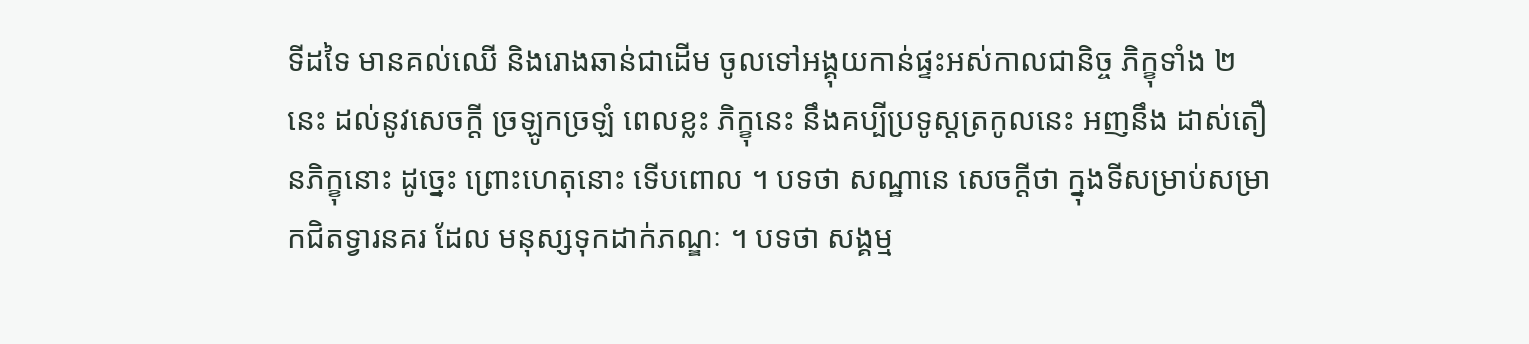ទីដទៃ មានគល់ឈើ និងរោងឆាន់ជាដើម ចូលទៅអង្គុយកាន់ផ្ទះអស់កាលជានិច្ច ភិក្ខុទាំង ២ នេះ ដល់នូវសេចក្តី ច្រឡូកច្រឡំ ពេលខ្លះ ភិក្ខុនេះ នឹងគប្បីប្រទូស្តត្រកូលនេះ អញនឹង ដាស់តឿនភិក្ខុនោះ ដូច្នេះ ព្រោះហេតុនោះ ទើបពោល ។ បទថា សណ្ឋានេ សេចក្តីថា ក្នុងទីសម្រាប់សម្រាកជិតទ្វារនគរ ដែល មនុស្សទុកដាក់ភណ្ឌៈ ។ បទថា សង្គម្ម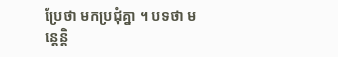ប្រែថា មកប្រជុំគ្នា ។ បទថា មន្តេន្តិ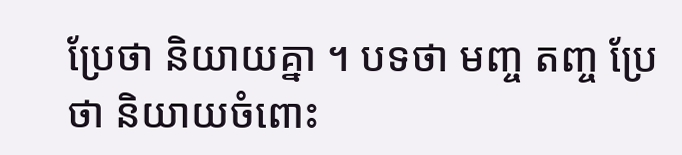ប្រែថា និយាយគ្នា ។ បទថា មញ្ច តញ្ច ប្រែថា និយាយចំពោះ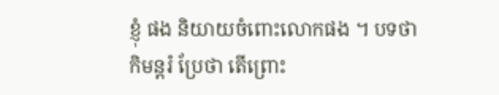ខ្ញុំ ផង និយាយចំពោះលោកផង ។ បទថា កិមន្តរំ ប្រែថា តើព្រោះ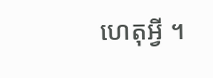ហេតុអ្វី ។